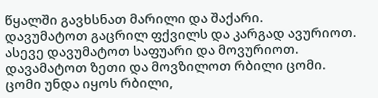წყალში გავხსნათ მარილი და შაქარი.
დავუმატოთ გაცრილ ფქვილს და კარგად ავურიოთ.
ასევე დავუმატოთ საფუარი და მოვურიოთ.
დავამატოთ ზეთი და მოვზილოთ რბილი ცომი.
ცომი უნდა იყოს რბილი,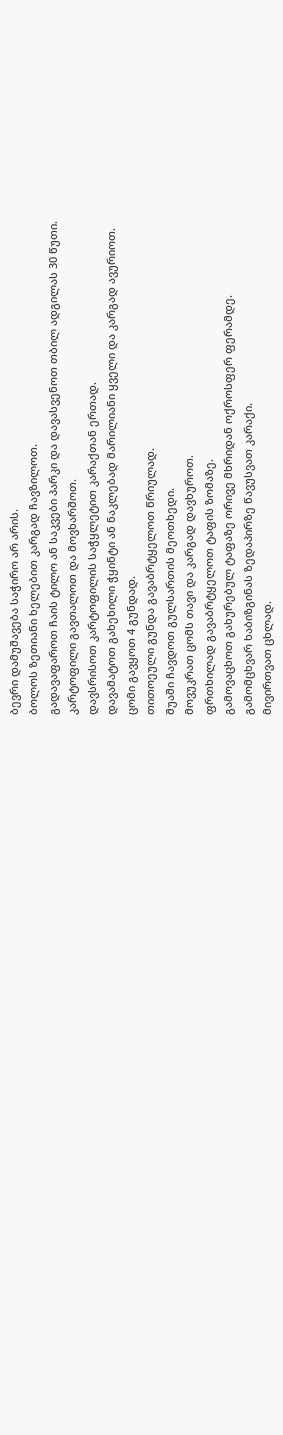ბევრი დამუშავება საჭირო არ არის.
ბოლოს ზეთიანი ხელებით კარგად ჩავზილოთ.
გადავაფაროთ ჩაის ტილო ან საკვები პარკი და დავასვენოთ თბილ ადგილას 30 წუთი.
კარტოფილი გავთალოთ და მოვხარშოთ.
დავსრისოთ კარტოფილის საჭყლეტით კარაქთან ერთად.
დავამატოთ გახეხილი ჭყინტი ან ნაკლებად მარილიანი ყველი და კარგად ავურიოთ.
ცომი გავყოთ 4 გუნდად.
თითოეული გუნდა გავაბრტყელოთ წრიულად.
შუაში ჩავდოთ გულსართის მეოთხედი.
მოვუკრათ ცომს თავი და კარგად დავხუროთ.
ფრთხილად გავაბრტყელოთ ტაფის ზომაზე.
გამოვაცხოთ გახურებულ ტაფაზე ორივე მხრიდან ოქროსფერ ფერამდე.
გამომცხვარ ხაბიზგინას ზედაპირზე წავუსვათ კარაქი.
მივირთვათ ცხლად.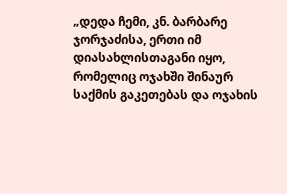„დედა ჩემი, კნ. ბარბარე ჯორჯაძისა, ერთი იმ დიასახლისთაგანი იყო, რომელიც ოჯახში შინაურ საქმის გაკეთებას და ოჯახის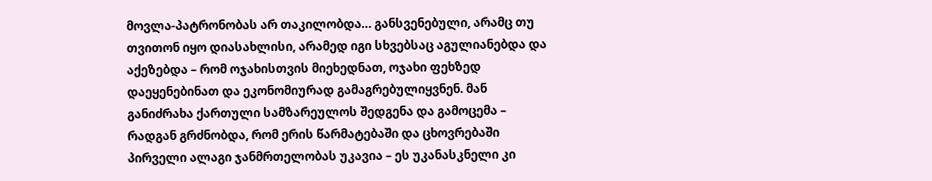მოვლა-პატრონობას არ თაკილობდა… განსვენებული, არამც თუ თვითონ იყო დიასახლისი, არამედ იგი სხვებსაც აგულიანებდა და აქეზებდა – რომ ოჯახისთვის მიეხედნათ, ოჯახი ფეხზედ დაეყენებინათ და ეკონომიურად გამაგრებულიყვნენ. მან განიძრახა ქართული სამზარეულოს შედგენა და გამოცემა – რადგან გრძნობდა, რომ ერის წარმატებაში და ცხოვრებაში პირველი ალაგი ჯანმრთელობას უკავია – ეს უკანასკნელი კი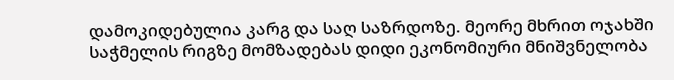დამოკიდებულია კარგ და საღ საზრდოზე. მეორე მხრით ოჯახში საჭმელის რიგზე მომზადებას დიდი ეკონომიური მნიშვნელობა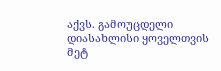აქვს. გამოუცდელი დიასახლისი ყოველთვის მეტ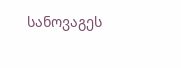სანოვაგეს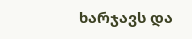ხარჯავს და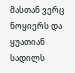მასთან ვერც ნოყიერს და ყუათიან სადილს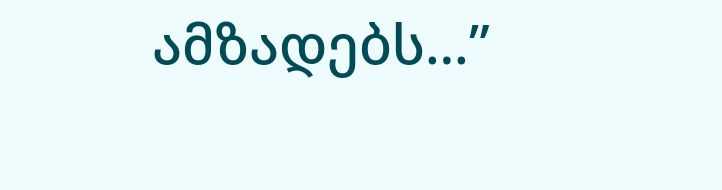ამზადებს…”